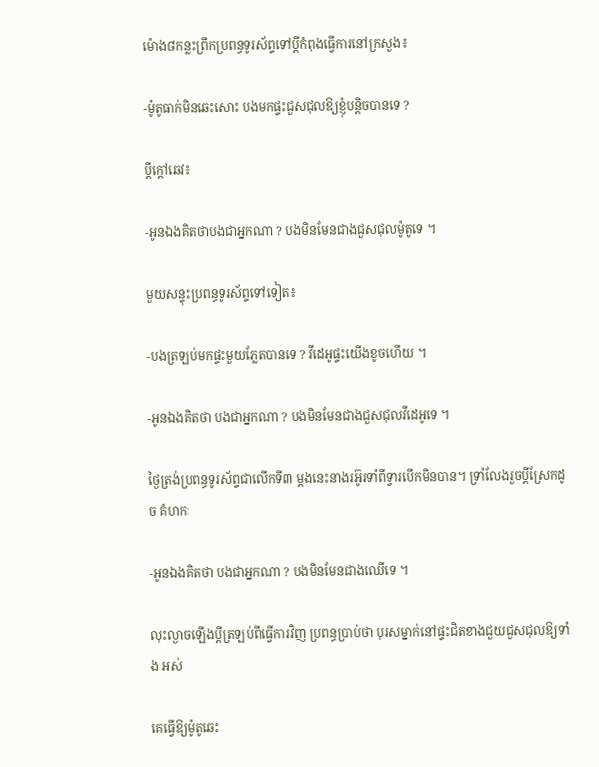ម៉ោង៨កន្លះព្រឹកប្រពន្ធទូរស័ព្ទទៅប្តីកំពុងធ្វើការនៅក្រសួង៖

-ម៉ូតូធាក់មិនឆេះសោះ បងមកផ្ទះជួសជុលឱ្យខ្ញុំបន្តិចបានទេ ?

ប្តីក្តៅឆេវ៖

-អូនឯងគិតថាបងជាអ្នកណា ? បងមិនមែនជាងជួសជុលម៉ូតូទេ ។

មួយសន្ទុះប្រពន្ធទូរស័ព្ទទៅទៀត៖

-បងត្រឡប់មកផ្ទះមួយភ្លែតបានទេ ? វីដេអូផ្ទះយើងខូចហើយ ។

-អូនឯងគិតថា បងជាអ្នកណា ? បងមិនមែនជាងជួសជុលវីដេអូទេ ។

ថ្ងៃត្រង់ប្រពន្ធទូរស័ព្ទជាលើកទី៣ ម្តងនេះនាងរអ៊ូរទាំពីទ្វារបើកមិនបាន។ ទ្រាំលែងរួចប្តីស្រែកដូច គំហកៈ

-អូនឯងគិតថា បងជាអ្នកណា ? បងមិនមែនជាងឈើទេ ។

លុះល្ងាចឡើងប្តីត្រឡប់ពីធ្វើការវិញ ប្រពន្ធប្រាប់ថា បុរសម្នាក់នៅផ្ទះជិតខាងជួយជួសជុលឱ្យទាំង អស់

គេធ្វើឱ្យម៉ូតូឆេះ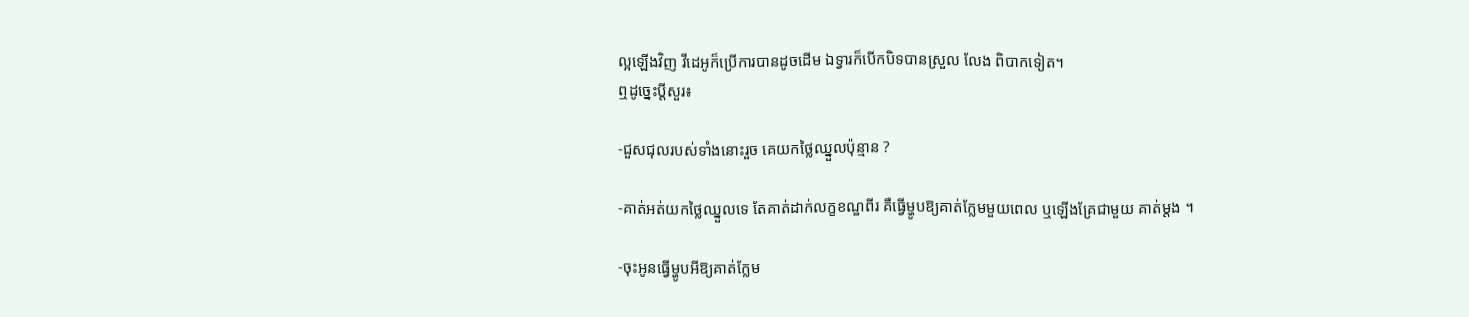ល្អឡើងវិញ វីដេអូក៏ប្រើការបានដូចដើម ឯទ្វារក៏បើកបិទបានស្រួល លែង ពិបាកទៀត។
ឮដូច្នេះប្តីសួរ៖

-ជួសជុលរបស់ទាំងនោះរួច គេយកថ្លៃឈ្នួលប៉ុន្មាន ?

-គាត់អត់យកថ្លៃឈ្នួលទេ តែគាត់ដាក់លក្ខខណ្ឌពីរ គឺធ្វើម្ហូបឱ្យគាត់ក្លែមមួយពេល ឬឡើងគ្រែជាមួយ គាត់ម្តង ។

-ចុះអូនធ្វើម្ហូបអីឱ្យគាត់ក្លែម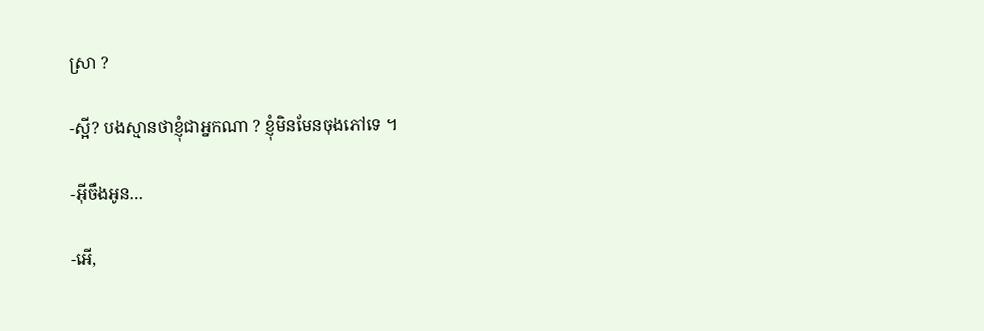ស្រា ?

-ស្អី? បងស្មានថាខ្ញុំជាអ្នកណា ? ខ្ញុំមិនមែនចុងភៅទេ ។

-អ៊ីចឹងអូន…

-អើ,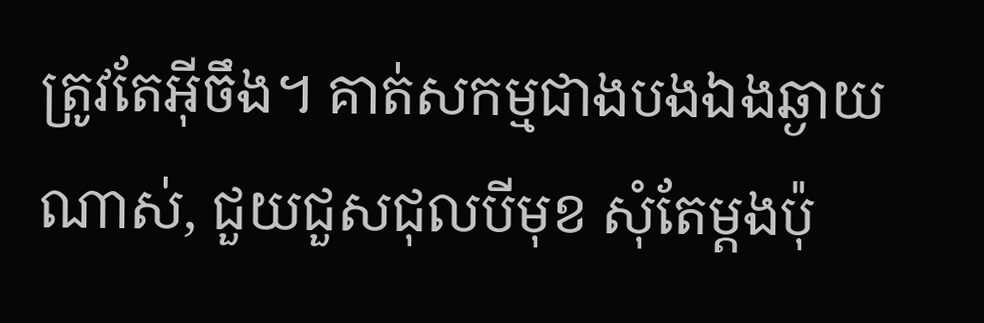ត្រូវតែអ៊ីចឹង។ គាត់សកម្មជាងបងឯងឆ្ងាយណាស់, ជួយជួសជុលបីមុខ សុំតែម្តងប៉ុ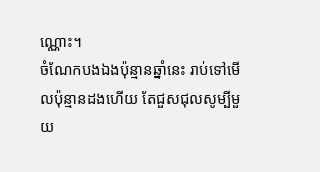ណ្ណោះ។
ចំណែកបងឯងប៉ុន្មានឆ្នាំនេះ រាប់ទៅមើលប៉ុន្មានដងហើយ តែជួសជុលសូម្បីមួយ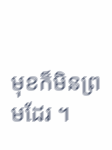មុខក៏មិនព្រមដែរ ។